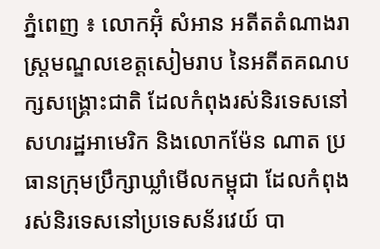ភ្នំពេញ ៖ លោកអ៊ុំ សំអាន អតីតតំណាងរាស្រ្តមណ្ឌលខេត្តសៀមរាប នៃអតីតគណបក្សសង្រ្គោះជាតិ ដែលកំពុងរស់និរទេសនៅសហរដ្ឋអាមេរិក និងលោកម៉ែន ណាត ប្រធានក្រុមប្រឹក្សាឃ្លាំមើលកម្ពុជា ដែលកំពុងរស់និរទេសនៅប្រទេសន័រវេយ៍ បា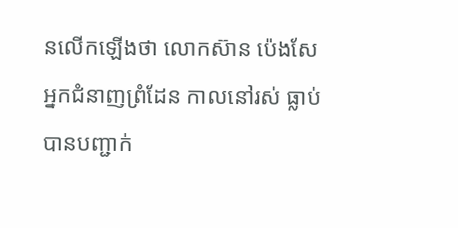នលើកឡើងថា លោកស៊ាន ប៉េងសែ អ្នកជំនាញព្រំដែន កាលនៅរស់ ធ្លាប់បានបញ្ជាក់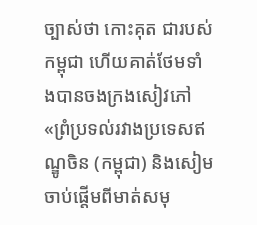ច្បាស់ថា កោះគុត ជារបស់កម្ពុជា ហើយគាត់ថែមទាំងបានចងក្រងសៀវភៅ «ព្រំប្រទល់រវាងប្រទេសឥណ្ឌូចិន (កម្ពុជា) និងសៀម ចាប់ផ្តើមពីមាត់សមុ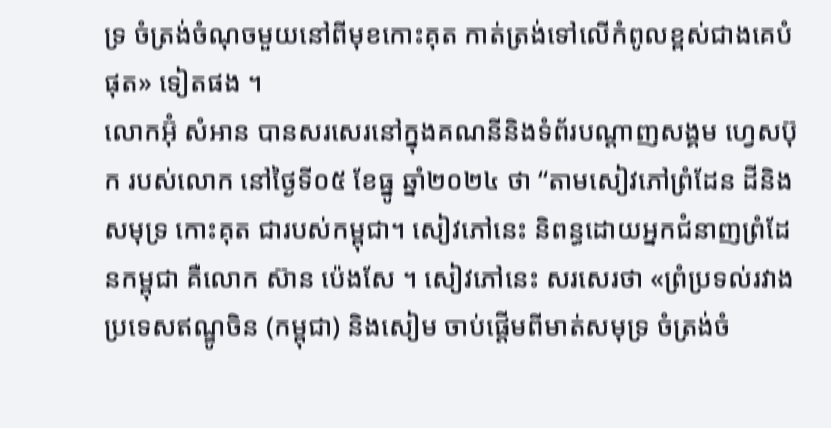ទ្រ ចំត្រង់ចំណុចមួយនៅពីមុខកោះគុត កាត់ត្រង់ទៅលើកំពូលខ្ពស់ជាងគេបំផុត» ទៀតផង ។
លោកអ៊ុំ សំអាន បានសរសេរនៅក្នុងគណនីនិងទំព័របណ្ដាញសង្គម ហ្វេសប៊ុក របស់លោក នៅថ្ងៃទី០៥ ខែធ្នូ ឆ្នាំ២០២៤ ថា “តាមសៀវភៅព្រំដែន ដីនិងសមុទ្រ កោះគុត ជារបស់កម្ពុជា។ សៀវភៅនេះ និពន្ធដោយអ្នកជំនាញព្រំដែនកម្ពុជា គឺលោក ស៊ាន ប៉េងសែ ។ សៀវភៅនេះ សរសេរថា «ព្រំប្រទល់រវាងប្រទេសឥណ្ឌូចិន (កម្ពុជា) និងសៀម ចាប់ផ្តើមពីមាត់សមុទ្រ ចំត្រង់ចំ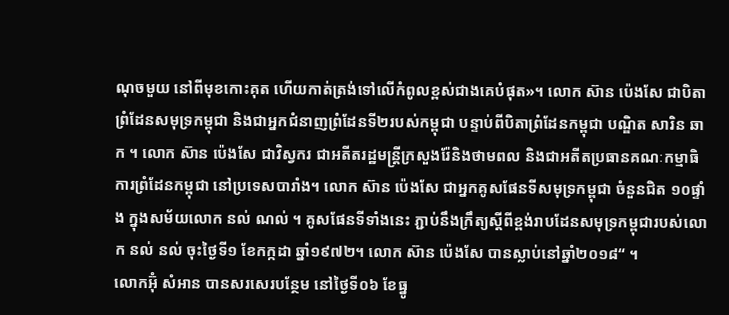ណុចមួយ នៅពីមុខកោះគុត ហើយកាត់ត្រង់ទៅលើកំពូលខ្ពស់ជាងគេបំផុត»។ លោក ស៊ាន ប៉េងសែ ជាបិតាព្រំដែនសមុទ្រកម្ពុជា និងជាអ្នកជំនាញព្រំដែនទី២របស់កម្ពុជា បន្ទាប់ពីបិតាព្រំដែនកម្ពុជា បណ្ឌិត សារិន ឆាក ។ លោក ស៊ាន ប៉េងសែ ជាវិស្វករ ជាអតីតរដ្ឋមន្រ្តីក្រសួងរ៉ែនិងថាមពល និងជាអតីតប្រធានគណៈកម្មាធិការព្រំដែនកម្ពុជា នៅប្រទេសបារាំង។ លោក ស៊ាន ប៉េងសែ ជាអ្នកគូសផែនទីសមុទ្រកម្ពុជា ចំនួនជិត ១០ផ្ទាំង ក្នុងសម័យលោក នល់ ណល់ ។ គូសផែនទីទាំងនេះ ភ្ជាប់នឹងក្រឹត្យស្តីពីខ្ពង់រាបដែនសមុទ្រកម្ពុជារបស់លោក នល់ នល់ ចុះថ្ងៃទី១ ខែកក្កដា ឆ្នាំ១៩៧២។ លោក ស៊ាន ប៉េងសែ បានស្លាប់នៅឆ្នាំ២០១៨“ ។
លោកអ៊ុំ សំអាន បានសរសេរបន្ថែម នៅថ្ងៃទី០៦ ខែធ្នូ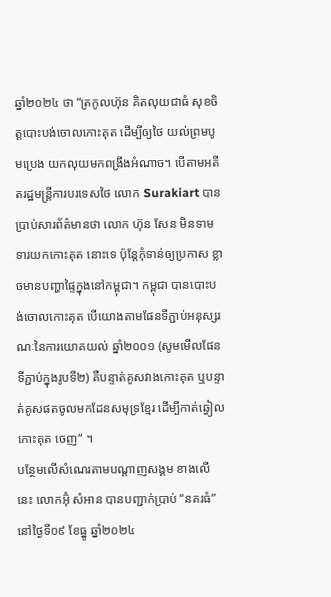ឆ្នាំ២០២៤ ថា “ត្រកូលហ៊ុន គិតលុយជាធំ សុខចិត្តបោះបង់ចោលកោះគុត ដើម្បីឲ្យថៃ យល់ព្រមបូមប្រេង យកលុយមកពង្រឹងអំណាច។ បើតាមអតីតរដ្ឋមន្រ្តីការបរទេសថៃ លោក Surakiart បានប្រាប់សារព័ត៌មានថា លោក ហ៊ុន សែន មិនទាមទារយកកោះគុត នោះទេ ប៉ុន្តែកុំទាន់ឲ្យប្រកាស ខ្លាចមានបញ្ហាផ្ទៃក្នុងនៅកម្ពុជា។ កម្ពុជា បានបោះបង់ចោលកោះគុត បើយោងតាមផែនទីភ្ជាប់អនុស្សរណៈនៃការយោគយល់ ឆ្នាំ២០០១ (សូមមើលផែនទីភ្ជាប់ក្នុងរូបទី២) គឺបន្ទាត់គូសវាងកោះគុត ឬបន្ទាត់គូសផតចូលមកដែនសមុទ្រខ្មែរ ដើម្បីកាត់ឆ្វៀលកោះគុត ចេញ“ ។
បន្ថែមលើសំណេរតាមបណ្តាញសង្គម ខាងលើនេះ លោកអ៊ុំ សំអាន បានបញ្ជាក់ប្រាប់ “នគរធំ” នៅថ្ងៃទី០៩ ខែធ្នូ ឆ្នាំ២០២៤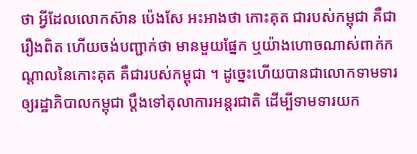ថា អ្វីដែលលោកស៊ាន ប៉េងសែ អះអាងថា កោះគុត ជារបស់កម្ពុជា គឺជារឿងពិត ហើយចង់បញ្ជាក់ថា មានមួយផ្នែក ឬយ៉ាងហោចណាស់ពាក់កណ្ដាលនៃកោះគុត គឺជារបស់កម្ពុជា ។ ដូច្នេះហើយបានជាលោកទាមទារឲ្យរដ្ឋាភិបាលកម្ពុជា ប្ដឹងទៅតុលាការអន្តរជាតិ ដើម្បីទាមទារយក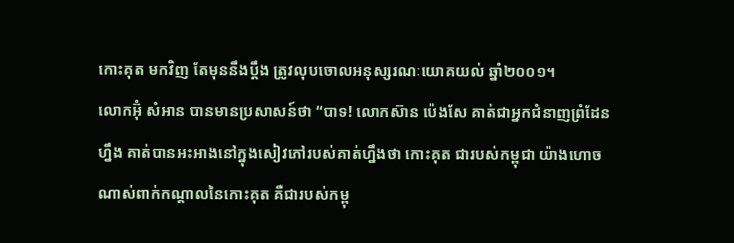កោះគុត មកវិញ តែមុននឹងប្ដឹង ត្រូវលុបចោលអនុស្សរណៈយោគយល់ ឆ្នាំ២០០១។
លោកអ៊ុំ សំអាន បានមានប្រសាសន៍ថា “បាទ! លោកស៊ាន ប៉េងសែ គាត់ជាអ្នកជំនាញព្រំដែនហ្នឹង គាត់បានអះអាងនៅក្នុងសៀវភៅរបស់គាត់ហ្នឹងថា កោះគុត ជារបស់កម្ពុជា យ៉ាងហោចណាស់ពាក់កណ្ដាលនៃកោះគុត គឺជារបស់កម្ពុ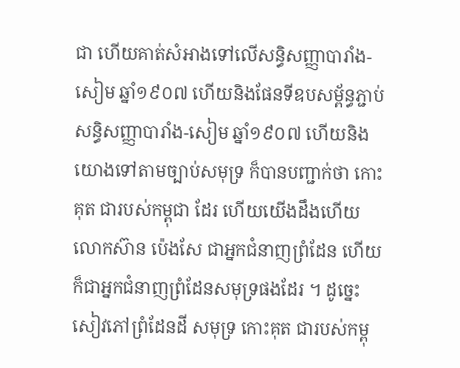ជា ហើយគាត់សំអាងទៅលើសន្ធិសញ្ញាបារាំង-សៀម ឆ្នាំ១៩០៧ ហើយនិងផែនទីឧបសម្ព័ន្ធភ្ជាប់សន្ធិសញ្ញាបារាំង-សៀម ឆ្នាំ១៩០៧ ហើយនិងយោងទៅតាមច្បាប់សមុទ្រ ក៏បានបញ្ជាក់ថា កោះគុត ជារបស់កម្ពុជា ដែរ ហើយយើងដឹងហើយ លោកស៊ាន ប៉េងសែ ជាអ្នកជំនាញព្រំដែន ហើយក៏ជាអ្នកជំនាញព្រំដែនសមុទ្រផងដែរ ។ ដូច្នេះសៀវភៅព្រំដែនដី សមុទ្រ កោះគុត ជារបស់កម្ពុ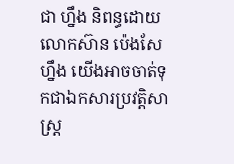ជា ហ្នឹង និពន្ធដោយលោកស៊ាន ប៉េងសែ ហ្នឹង យើងអាចចាត់ទុកជាឯកសារប្រវត្តិសាស្រ្ត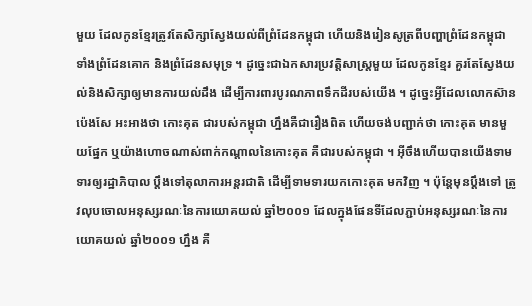មួយ ដែលកូនខ្មែរត្រូវតែសិក្សាស្វែងយល់ពីព្រំដែនកម្ពុជា ហើយនិងរៀនសូត្រពីបញ្ហាព្រំដែនកម្ពុជា ទាំងព្រំដែនគោក និងព្រំដែនសមុទ្រ ។ ដូច្នេះជាឯកសារប្រវត្តិសាស្រ្តមួយ ដែលកូនខ្មែរ គួរតែស្វែងយល់និងសិក្សាឲ្យមានការយល់ដឹង ដើម្បីការពារបូរណភាពទឹកដីរបស់យើង ។ ដូច្នេះអ្វីដែលលោកស៊ាន ប៉េងសែ អះអាងថា កោះគុត ជារបស់កម្ពុជា ហ្នឹងគឺជារឿងពិត ហើយចង់បញ្ជាក់ថា កោះគុត មានមួយផ្នែក ឬយ៉ាងហោចណាស់ពាក់កណ្ដាលនៃកោះគុត គឺជារបស់កម្ពុជា ។ អ៊ីចឹងហើយបានយើងទាមទារឲ្យរដ្ឋាភិបាល ប្ដឹងទៅតុលាការអន្តរជាតិ ដើម្បីទាមទារយកកោះគុត មកវិញ ។ ប៉ុន្តែមុនប្ដឹងទៅ ត្រូវលុបចោលអនុស្សរណៈនៃការយោគយល់ ឆ្នាំ២០០១ ដែលក្នុងផែនទីដែលភ្ជាប់អនុស្សរណៈនៃការយោគយល់ ឆ្នាំ២០០១ ហ្នឹង គឺ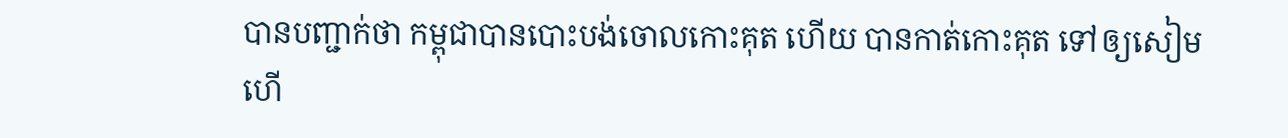បានបញ្ជាក់ថា កម្ពុជាបានបោះបង់ចោលកោះគុត ហើយ បានកាត់កោះគុត ទៅឲ្យសៀម ហើ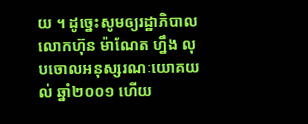យ ។ ដូច្នេះសូមឲ្យរដ្ឋាភិបាលលោកហ៊ុន ម៉ាណែត ហ្នឹង លុបចោលអនុស្សរណៈយោគយល់ ឆ្នាំ២០០១ ហើយ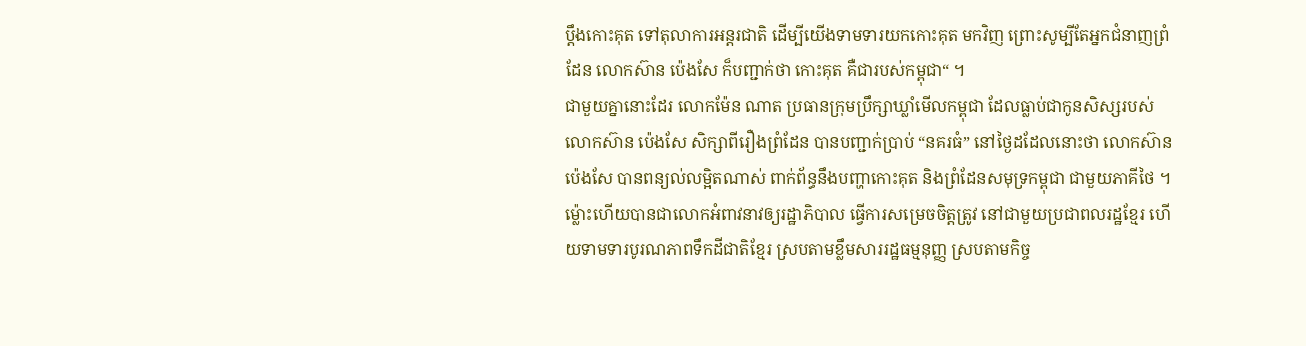ប្ដឹងកោះគុត ទៅតុលាការអន្តរជាតិ ដើម្បីយើងទាមទារយកកោះគុត មកវិញ ព្រោះសូម្បីតែអ្នកជំនាញព្រំដែន លោកស៊ាន ប៉េងសែ ក៏បញ្ជាក់ថា កោះគុត គឺជារបស់កម្ពុជា“ ។
ជាមួយគ្នានោះដែរ លោកម៉ែន ណាត ប្រធានក្រុមប្រឹក្សាឃ្លាំមើលកម្ពុជា ដែលធ្លាប់ជាកូនសិស្សរបស់លោកស៊ាន ប៉េងសែ សិក្សាពីរឿងព្រំដែន បានបញ្ជាក់ប្រាប់ “នគរធំ” នៅថ្ងៃដដែលនោះថា លោកស៊ាន ប៉េងសែ បានពន្យល់លម្អិតណាស់ ពាក់ព័ន្ធនឹងបញ្ហាកោះគុត និងព្រំដែនសមុទ្រកម្ពុជា ជាមួយភាគីថៃ ។ ម៉្លោះហើយបានជាលោកអំពាវនាវឲ្យរដ្ឋាភិបាល ធ្វើការសម្រេចចិត្តត្រូវ នៅជាមួយប្រជាពលរដ្ឋខ្មែរ ហើយទាមទារបូរណភាពទឹកដីជាតិខ្មែរ ស្របតាមខ្លឹមសាររដ្ឋធម្មនុញ្ញ ស្របតាមកិច្ច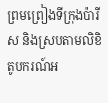ព្រមព្រៀងទីក្រុងប៉ារីស និងស្របតាមលិខិតូបករណ៍អ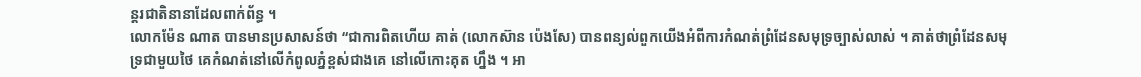ន្តរជាតិនានាដែលពាក់ព័ន្ធ ។
លោកម៉ែន ណាត បានមានប្រសាសន៍ថា “ជាការពិតហើយ គាត់ (លោកស៊ាន ប៉េងសែ) បានពន្យល់ពួកយើងអំពីការកំណត់ព្រំដែនសមុទ្រច្បាស់លាស់ ។ គាត់ថាព្រំដែនសមុទ្រជាមួយថៃ គេកំណត់នៅលើកំពូលភ្នំខ្ពស់ជាងគេ នៅលើកោះគុត ហ្នឹង ។ អា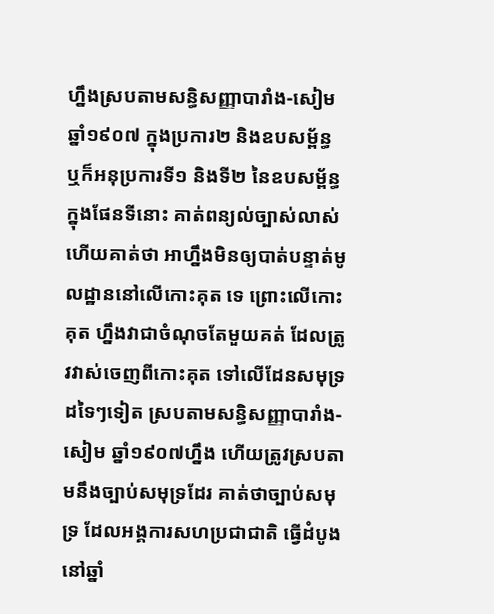ហ្នឹងស្របតាមសន្ធិសញ្ញាបារាំង-សៀម ឆ្នាំ១៩០៧ ក្នុងប្រការ២ និងឧបសម្ព័ន្ធ ឬក៏អនុប្រការទី១ និងទី២ នៃឧបសម្ព័ន្ធក្នុងផែនទីនោះ គាត់ពន្យល់ច្បាស់លាស់ ហើយគាត់ថា អាហ្នឹងមិនឲ្យបាត់បន្ទាត់មូលដ្ឋាននៅលើកោះគុត ទេ ព្រោះលើកោះគុត ហ្នឹងវាជាចំណុចតែមួយគត់ ដែលត្រូវវាស់ចេញពីកោះគុត ទៅលើដែនសមុទ្រដទៃៗទៀត ស្របតាមសន្ធិសញ្ញាបារាំង-សៀម ឆ្នាំ១៩០៧ហ្នឹង ហើយត្រូវស្របតាមនឹងច្បាប់សមុទ្រដែរ គាត់ថាច្បាប់សមុទ្រ ដែលអង្គការសហប្រជាជាតិ ធ្វើដំបូងនៅឆ្នាំ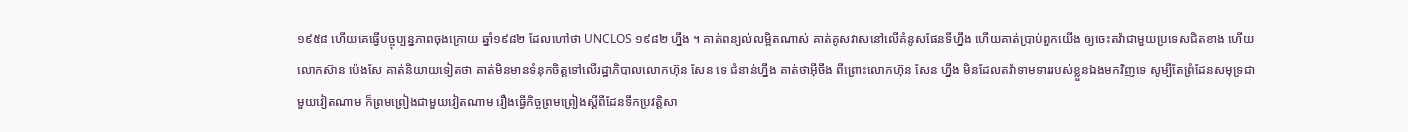១៩៥៨ ហើយគេធ្វើបច្ចុប្បន្នភាពចុងក្រោយ ឆ្នាំ១៩៨២ ដែលហៅថា UNCLOS ១៩៨២ ហ្នឹង ។ គាត់ពន្យល់លម្អិតណាស់ គាត់គូសវាសនៅលើគំនូសផែនទីហ្នឹង ហើយគាត់ប្រាប់ពួកយើង ឲ្យចេះតវ៉ាជាមួយប្រទេសជិតខាង ហើយលោកស៊ាន ប៉េងសែ គាត់និយាយទៀតថា គាត់មិនមានទំនុកចិត្តទៅលើរដ្ឋាភិបាលលោកហ៊ុន សែន ទេ ជំនាន់ហ្នឹង គាត់ថាអ៊ីចឹង ពីព្រោះលោកហ៊ុន សែន ហ្នឹង មិនដែលតវ៉ាទាមទាររបស់ខ្លួនឯងមកវិញទេ សូម្បីតែព្រំដែនសមុទ្រជាមួយវៀតណាម ក៏ព្រមព្រៀងជាមួយវៀតណាម រឿងធ្វើកិច្ចព្រមព្រៀងស្ដីពីដែនទឹកប្រវត្តិសា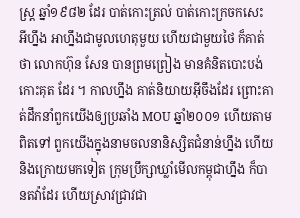ស្រ្ត ឆ្នាំ១៩៨២ ដែរ បាត់កោះត្រល់ បាត់កោះក្រចកសេះ អីហ្នឹង អាហ្នឹងជាមូលហេតុមួយ ហើយជាមួយថៃ ក៏គាត់ថា លោកហ៊ុន សែន បានព្រមព្រៀង មានគំនិតបោះបង់កោះគុត ដែរ ។ កាលហ្នឹង គាត់និយាយអ៊ីចឹងដែរ ព្រោះគាត់ដឹកនាំពួកយើងឲ្យប្រឆាំង MOU ឆ្នាំ២០០១ ហើយតាមពិតទៅ ពួកយើងក្នុងនាមចលនានិស្សិតជំនាន់ហ្នឹង ហើយនិងក្រោយមកទៀត ក្រុមប្រឹក្សាឃ្លាំមើលកម្ពុជាហ្នឹង ក៏បានតវ៉ាដែរ ហើយស្រាវជ្រាវជា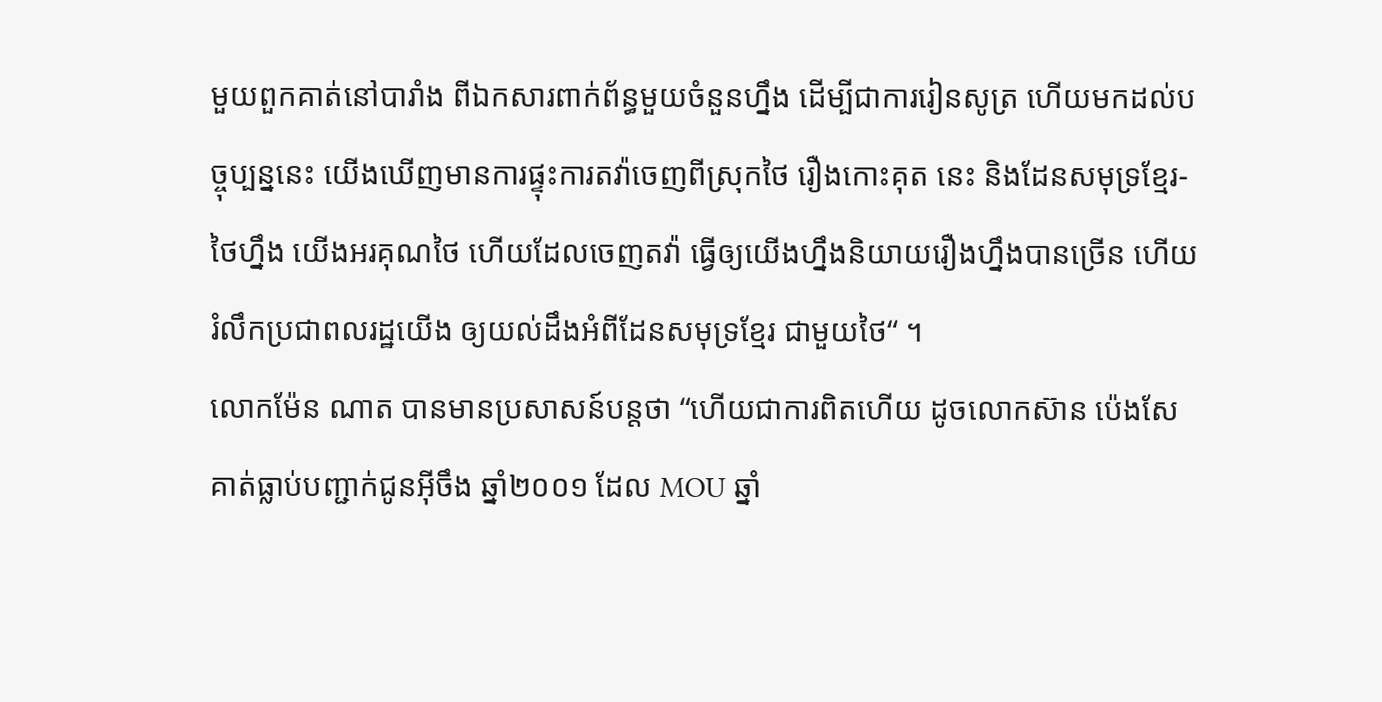មួយពួកគាត់នៅបារាំង ពីឯកសារពាក់ព័ន្ធមួយចំនួនហ្នឹង ដើម្បីជាការរៀនសូត្រ ហើយមកដល់បច្ចុប្បន្ននេះ យើងឃើញមានការផ្ទុះការតវ៉ាចេញពីស្រុកថៃ រឿងកោះគុត នេះ និងដែនសមុទ្រខ្មែរ-ថៃហ្នឹង យើងអរគុណថៃ ហើយដែលចេញតវ៉ា ធ្វើឲ្យយើងហ្នឹងនិយាយរឿងហ្នឹងបានច្រើន ហើយរំលឹកប្រជាពលរដ្ឋយើង ឲ្យយល់ដឹងអំពីដែនសមុទ្រខ្មែរ ជាមួយថៃ“ ។
លោកម៉ែន ណាត បានមានប្រសាសន៍បន្តថា “ហើយជាការពិតហើយ ដូចលោកស៊ាន ប៉េងសែ គាត់ធ្លាប់បញ្ជាក់ជូនអ៊ីចឹង ឆ្នាំ២០០១ ដែល MOU ឆ្នាំ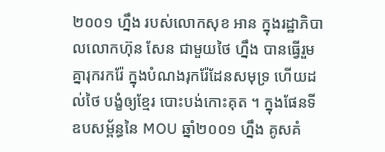២០០១ ហ្នឹង របស់លោកសុខ អាន ក្នុងរដ្ឋាភិបាលលោកហ៊ុន សែន ជាមួយថៃ ហ្នឹង បានធ្វើរួមគ្នារុករករ៉ែ ក្នុងបំណងរុករ៉ែដែនសមុទ្រ ហើយដល់ថៃ បង្ខំឲ្យខ្មែរ បោះបង់កោះគុត ។ ក្នុងផែនទីឧបសម្ព័ន្ធនៃ MOU ឆ្នាំ២០០១ ហ្នឹង គូសគំ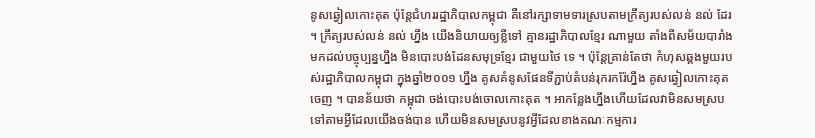នូសឆ្វៀលកោះគុត ប៉ុន្តែជំហររដ្ឋាភិបាលកម្ពុជា គឺនៅរក្សាទាមទារស្របតាមក្រឹត្យរបស់លន់ នល់ ដែរ ។ ក្រឹត្យរបស់លន់ នល់ ហ្នឹង យើងនិយាយឲ្យខ្លីទៅ គ្មានរដ្ឋាភិបាលខ្មែរ ណាមួយ តាំងពីសម័យបារាំង មកដល់បច្ចុប្បន្នហ្នឹង មិនបោះបង់ដែនសមុទ្រខ្មែរ ជាមួយថៃ ទេ ។ ប៉ុន្តែគ្រាន់តែថា កំហុសឆ្គងមួយរបស់រដ្ឋាភិបាលកម្ពុជា ក្នុងឆ្នាំ២០០១ ហ្នឹង គូសគំនូសផែនទីភ្ជាប់តំបន់រុករករ៉ែហ្នឹង គូសឆ្វៀលកោះគុត ចេញ ។ បានន័យថា កម្ពុជា ចង់បោះបង់ចោលកោះគុត ។ អាកន្លែងហ្នឹងហើយដែលវាមិនសមស្របទៅតាមអ្វីដែលយើងចង់បាន ហើយមិនសមស្របនូវអ្វីដែលខាងគណៈកម្មការ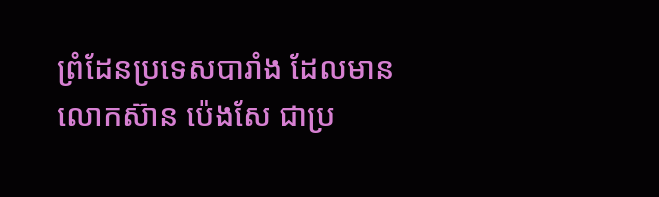ព្រំដែនប្រទេសបារាំង ដែលមានលោកស៊ាន ប៉េងសែ ជាប្រ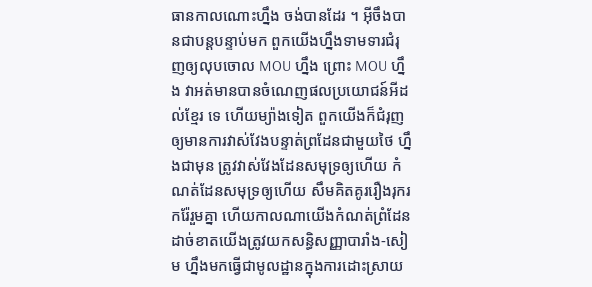ធានកាលណោះហ្នឹង ចង់បានដែរ ។ អ៊ីចឹងបានជាបន្តបន្ទាប់មក ពួកយើងហ្នឹងទាមទារជំរុញឲ្យលុបចោល MOU ហ្នឹង ព្រោះ MOU ហ្នឹង វាអត់មានបានចំណេញផលប្រយោជន៍អីដល់ខ្មែរ ទេ ហើយម្យ៉ាងទៀត ពួកយើងក៏ជំរុញឲ្យមានការវាស់វែងបន្ទាត់ព្រដែនជាមួយថៃ ហ្នឹងជាមុន ត្រូវវាស់វែងដែនសមុទ្រឲ្យហើយ កំណត់ដែនសមុទ្រឲ្យហើយ សឹមគិតគូររឿងរុករករ៉ែរួមគ្នា ហើយកាលណាយើងកំណត់ព្រំដែន ដាច់ខាតយើងត្រូវយកសន្ធិសញ្ញាបារាំង-សៀម ហ្នឹងមកធ្វើជាមូលដ្ឋានក្នុងការដោះស្រាយ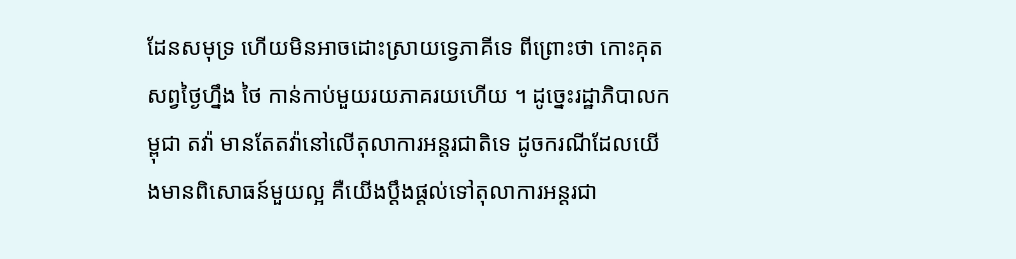ដែនសមុទ្រ ហើយមិនអាចដោះស្រាយទ្វេភាគីទេ ពីព្រោះថា កោះគុត សព្វថ្ងៃហ្នឹង ថៃ កាន់កាប់មួយរយភាគរយហើយ ។ ដូច្នេះរដ្ឋាភិបាលកម្ពុជា តវ៉ា មានតែតវ៉ានៅលើតុលាការអន្តរជាតិទេ ដូចករណីដែលយើងមានពិសោធន៍មួយល្អ គឺយើងប្ដឹងផ្ដល់ទៅតុលាការអន្តរជា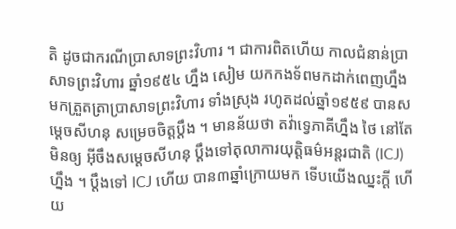តិ ដូចជាករណីប្រាសាទព្រះវិហារ ។ ជាការពិតហើយ កាលជំនាន់ប្រាសាទព្រះវិហារ ឆ្នាំ១៩៥៤ ហ្នឹង សៀម យកកងទ័ពមកដាក់ពេញហ្នឹង មកត្រួតត្រាប្រាសាទព្រះវិហារ ទាំងស្រុង រហូតដល់ឆ្នាំ១៩៥៩ បានសម្ដេចសីហនុ សម្រេចចិត្តប្ដឹង ។ មានន័យថា តវ៉ាទ្វេភាគីហ្នឹង ថៃ នៅតែមិនឲ្យ អ៊ីចឹងសម្ដេចសីហនុ ប្ដឹងទៅតុលាការយុត្តិធម៌អន្តរជាតិ (ICJ) ហ្នឹង ។ ប្ដឹងទៅ ICJ ហើយ បាន៣ឆ្នាំក្រោយមក ទើបយើងឈ្នះក្ដី ហើយ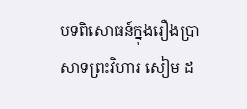បទពិសោធន៍ក្នុងរឿងប្រាសាទព្រះវិហារ សៀម ដ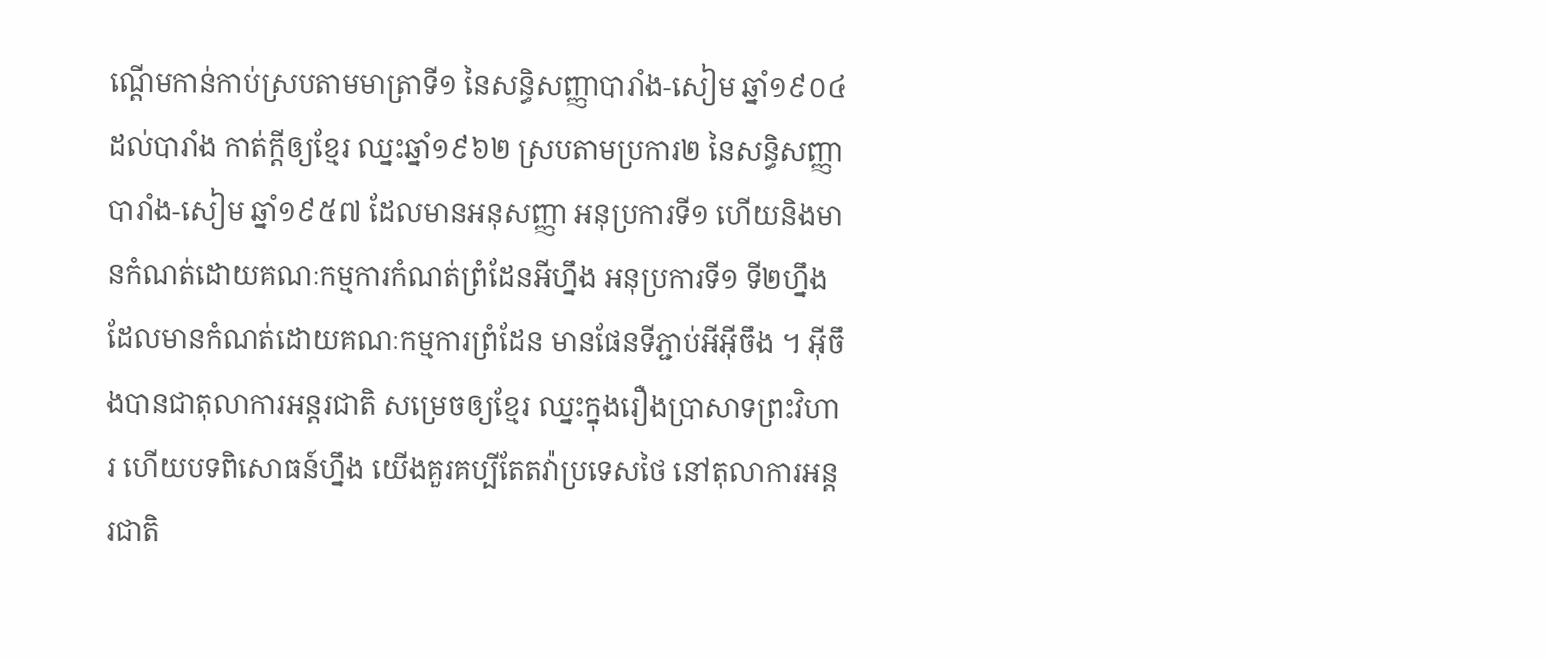ណ្ដើមកាន់កាប់ស្របតាមមាត្រាទី១ នៃសន្ធិសញ្ញាបារាំង-សៀម ឆ្នាំ១៩០៤ ដល់បារាំង កាត់ក្ដីឲ្យខ្មែរ ឈ្នះឆ្នាំ១៩៦២ ស្របតាមប្រការ២ នៃសន្ធិសញ្ញាបារាំង-សៀម ឆ្នាំ១៩៥៧ ដែលមានអនុសញ្ញា អនុប្រការទី១ ហើយនិងមានកំណត់ដោយគណៈកម្មការកំណត់ព្រំដែនអីហ្នឹង អនុប្រការទី១ ទី២ហ្នឹង ដែលមានកំណត់ដោយគណៈកម្មការព្រំដែន មានផែនទីភ្ជាប់អីអ៊ីចឹង ។ អ៊ីចឹងបានជាតុលាការអន្តរជាតិ សម្រេចឲ្យខ្មែរ ឈ្នះក្នុងរឿងប្រាសាទព្រះវិហារ ហើយបទពិសោធន៍ហ្នឹង យើងគួរគប្បីតែតវ៉ាប្រទេសថៃ នៅតុលាការអន្តរជាតិ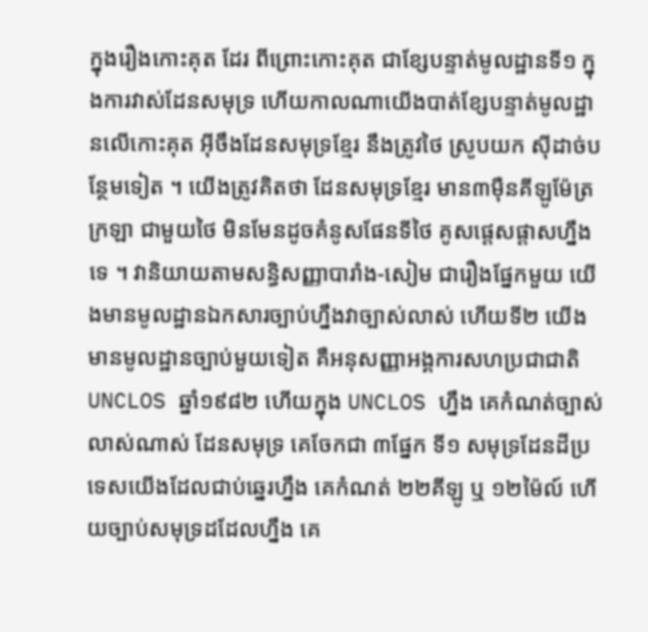ក្នុងរឿងកោះគុត ដែរ ពីព្រោះកោះគុត ជាខ្សែបន្ទាត់មូលដ្ឋានទី១ ក្នុងការវាស់ដែនសមុទ្រ ហើយកាលណាយើងបាត់ខ្សែបន្ទាត់មូលដ្ឋានលើកោះគុត អ៊ីចឹងដែនសមុទ្រខ្មែរ នឹងត្រូវថៃ ស្រូបយក ស៊ីដាច់បន្ថែមទៀត ។ យើងត្រូវគិតថា ដែនសមុទ្រខ្មែរ មាន៣ម៉ឺនគីឡូម៉ែត្រក្រឡា ជាមួយថៃ មិនមែនដូចគំនូសផែនទីថៃ គូសផ្ដេសផ្ដាសហ្នឹងទេ ។ វានិយាយតាមសន្ធិសញ្ញាបារាំង-សៀម ជារឿងផ្នែកមួយ យើងមានមូលដ្ឋានឯកសារច្បាប់ហ្នឹងវាច្បាស់លាស់ ហើយទី២ យើងមានមូលដ្ឋានច្បាប់មួយទៀត គឺអនុសញ្ញាអង្គការសហប្រជាជាតិ UNCLOS ឆ្នាំ១៩៨២ ហើយក្នុង UNCLOS ហ្នឹង គេកំណត់ច្បាស់លាស់ណាស់ ដែនសមុទ្រ គេចែកជា ៣ផ្នែក ទី១ សមុទ្រដែនដីប្រទេសយើងដែលជាប់ឆ្នេរហ្នឹង គេកំណត់ ២២គីឡូ ឬ ១២ម៉ៃល៍ ហើយច្បាប់សមុទ្រដដែលហ្នឹង គេ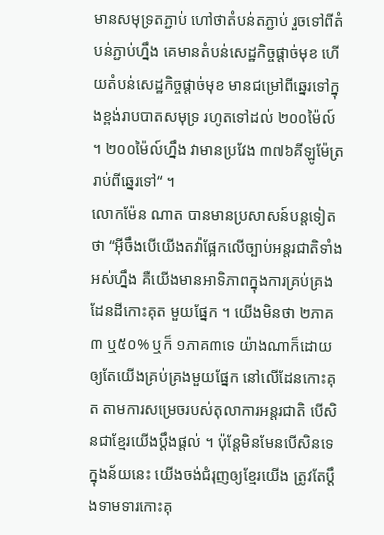មានសមុទ្រតភ្ជាប់ ហៅថាតំបន់តភ្ជាប់ រួចទៅពីតំបន់ភ្ជាប់ហ្នឹង គេមានតំបន់សេដ្ឋកិច្ចផ្ដាច់មុខ ហើយតំបន់សេដ្ឋកិច្ចផ្ដាច់មុខ មានជម្រៅពីឆ្នេរទៅក្នុងខ្ពង់រាបបាតសមុទ្រ រហូតទៅដល់ ២០០ម៉ៃល៍ ។ ២០០ម៉ៃល៍ហ្នឹង វាមានប្រវែង ៣៧៦គីឡូម៉ែត្រ រាប់ពីឆ្នេរទៅ“ ។
លោកម៉ែន ណាត បានមានប្រសាសន៍បន្តទៀតថា “អ៊ីចឹងបើយើងតវ៉ាផ្អែកលើច្បាប់អន្តរជាតិទាំងអស់ហ្នឹង គឺយើងមានអាទិភាពក្នុងការគ្រប់គ្រងដែនដីកោះគុត មួយផ្នែក ។ យើងមិនថា ២ភាគ៣ ឬ៥០% ឬក៏ ១ភាគ៣ទេ យ៉ាងណាក៏ដោយ ឲ្យតែយើងគ្រប់គ្រងមួយផ្នែក នៅលើដែនកោះគុត តាមការសម្រេចរបស់តុលាការអន្តរជាតិ បើសិនជាខ្មែរយើងប្ដឹងផ្ដល់ ។ ប៉ុន្តែមិនមែនបើសិនទេ ក្នុងន័យនេះ យើងចង់ជំរុញឲ្យខ្មែរយើង ត្រូវតែប្ដឹងទាមទារកោះគុ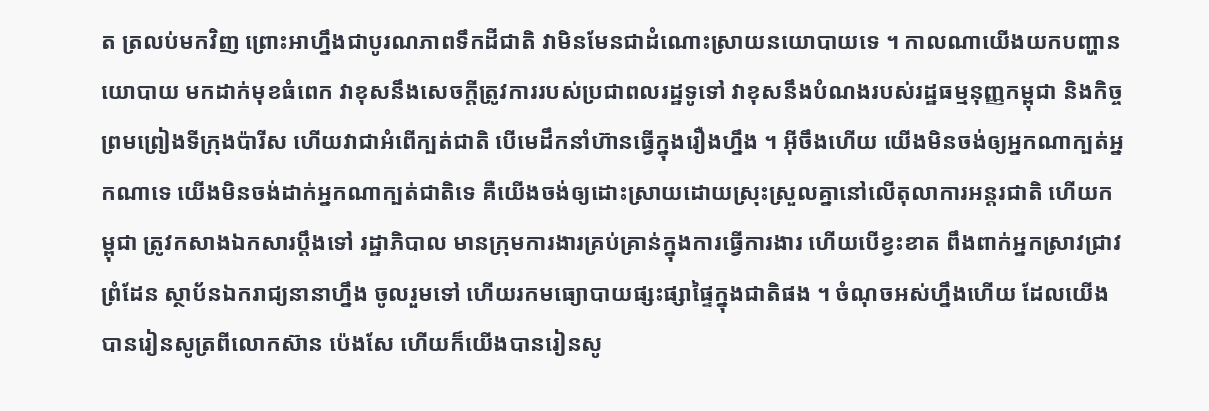ត ត្រលប់មកវិញ ព្រោះអាហ្នឹងជាបូរណភាពទឹកដីជាតិ វាមិនមែនជាដំណោះស្រាយនយោបាយទេ ។ កាលណាយើងយកបញ្ហានយោបាយ មកដាក់មុខធំពេក វាខុសនឹងសេចក្ដីត្រូវការរបស់ប្រជាពលរដ្ឋទូទៅ វាខុសនឹងបំណងរបស់រដ្ឋធម្មនុញ្ញកម្ពុជា និងកិច្ចព្រមព្រៀងទីក្រុងប៉ារីស ហើយវាជាអំពើក្បត់ជាតិ បើមេដឹកនាំហ៊ានធ្វើក្នុងរឿងហ្នឹង ។ អ៊ីចឹងហើយ យើងមិនចង់ឲ្យអ្នកណាក្បត់អ្នកណាទេ យើងមិនចង់ដាក់អ្នកណាក្បត់ជាតិទេ គឺយើងចង់ឲ្យដោះស្រាយដោយស្រុះស្រួលគ្នានៅលើតុលាការអន្តរជាតិ ហើយកម្ពុជា ត្រូវកសាងឯកសារប្ដឹងទៅ រដ្ឋាភិបាល មានក្រុមការងារគ្រប់គ្រាន់ក្នុងការធ្វើការងារ ហើយបើខ្វះខាត ពឹងពាក់អ្នកស្រាវជ្រាវព្រំដែន ស្ថាប័នឯករាជ្យនានាហ្នឹង ចូលរួមទៅ ហើយរកមធ្យោបាយផ្សះផ្សាផ្ទៃក្នុងជាតិផង ។ ចំណុចអស់ហ្នឹងហើយ ដែលយើងបានរៀនសូត្រពីលោកស៊ាន ប៉េងសែ ហើយក៏យើងបានរៀនសូ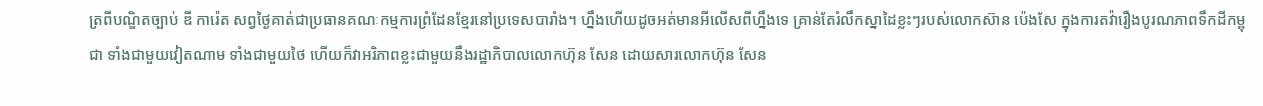ត្រពីបណ្ឌិតច្បាប់ ឌី ការ៉េត សព្វថ្ងៃគាត់ជាប្រធានគណៈកម្មការព្រំដែនខ្មែរនៅប្រទេសបារាំង។ ហ្នឹងហើយដូចអត់មានអីលើសពីហ្នឹងទេ គ្រាន់តែរំលឹកស្នាដៃខ្លះៗរបស់លោកស៊ាន ប៉េងសែ ក្នុងការតវ៉ារឿងបូរណភាពទឹកដីកម្ពុជា ទាំងជាមួយវៀតណាម ទាំងជាមួយថៃ ហើយក៏វាអរិភាពខ្លះជាមួយនឹងរដ្ឋាភិបាលលោកហ៊ុន សែន ដោយសារលោកហ៊ុន សែន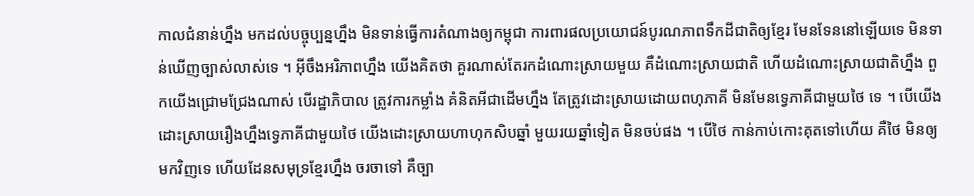កាលជំនាន់ហ្នឹង មកដល់បច្ចុប្បន្នហ្នឹង មិនទាន់ធ្វើការតំណាងឲ្យកម្ពុជា ការពារផលប្រយោជន៍បូរណភាពទឹកដីជាតិឲ្យខ្មែរ មែនទែននៅឡើយទេ មិនទាន់ឃើញច្បាស់លាស់ទេ ។ អ៊ីចឹងអរិភាពហ្នឹង យើងគិតថា គួរណាស់តែរកដំណោះស្រាយមួយ គឺដំណោះស្រាយជាតិ ហើយដំណោះស្រាយជាតិហ្នឹង ពួកយើងជ្រោមជ្រែងណាស់ បើរដ្ឋាភិបាល ត្រូវការកម្លាំង គំនិតអីជាដើមហ្នឹង តែត្រូវដោះស្រាយដោយពហុភាគី មិនមែនទ្វេភាគីជាមួយថៃ ទេ ។ បើយើងដោះស្រាយរឿងហ្នឹងទ្វេភាគីជាមួយថៃ យើងដោះស្រាយហាហុកសិបឆ្នាំ មួយរយឆ្នាំទៀត មិនចប់ផង ។ បើថៃ កាន់កាប់កោះគុតទៅហើយ គឺថៃ មិនឲ្យមកវិញទេ ហើយដែនសមុទ្រខ្មែរហ្នឹង ចរចាទៅ គឺច្បា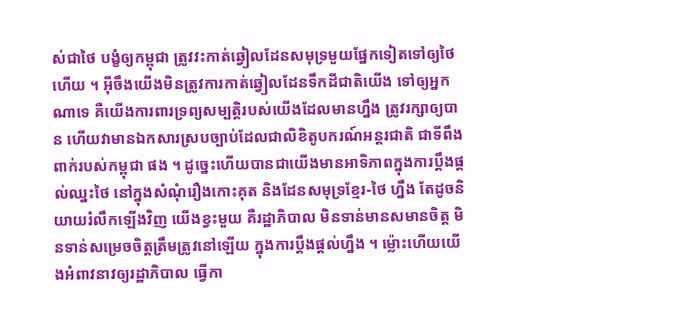ស់ជាថៃ បង្ខំឲ្យកម្ពុជា ត្រូវវះកាត់ឆ្វៀលដែនសមុទ្រមួយផ្នែកទៀតទៅឲ្យថៃ ហើយ ។ អ៊ីចឹងយើងមិនត្រូវការកាត់ឆ្វៀលដែនទឹកដីជាតិយើង ទៅឲ្យអ្នកណាទេ គឺយើងការពារទ្រព្យសម្បត្តិរបស់យើងដែលមានហ្នឹង ត្រូវរក្សាឲ្យបាន ហើយវាមានឯកសារស្របច្បាប់ដែលជាលិខិតូបករណ៍អន្តរជាតិ ជាទីពឹងពាក់របស់កម្ពុជា ផង ។ ដូច្នេះហើយបានជាយើងមានអាទិភាពក្នុងការប្ដឹងផ្ដល់ឈ្នះថៃ នៅក្នុងសំណុំរឿងកោះគុត និងដែនសមុទ្រខ្មែរ-ថៃ ហ្នឹង តែដូចនិយាយរំលឹកឡើងវិញ យើងខ្វះមួយ គឺរដ្ឋាភិបាល មិនទាន់មានសមានចិត្ត មិនទាន់សម្រេចចិត្តត្រឹមត្រូវនៅឡើយ ក្នុងការប្ដឹងផ្ដល់ហ្នឹង ។ ម៉្លោះហើយយើងអំពាវនាវឲ្យរដ្ឋាភិបាល ធ្វើកា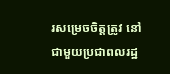រសម្រេចចិត្តត្រូវ នៅជាមួយប្រជាពលរដ្ឋ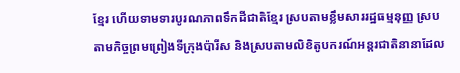ខ្មែរ ហើយទាមទារបូរណភាពទឹកដីជាតិខ្មែរ ស្របតាមខ្លឹមសាររដ្ឋធម្មនុញ្ញ ស្របតាមកិច្ចព្រមព្រៀងទីក្រុងប៉ារីស និងស្របតាមលិខិតូបករណ៍អន្តរជាតិនានាដែល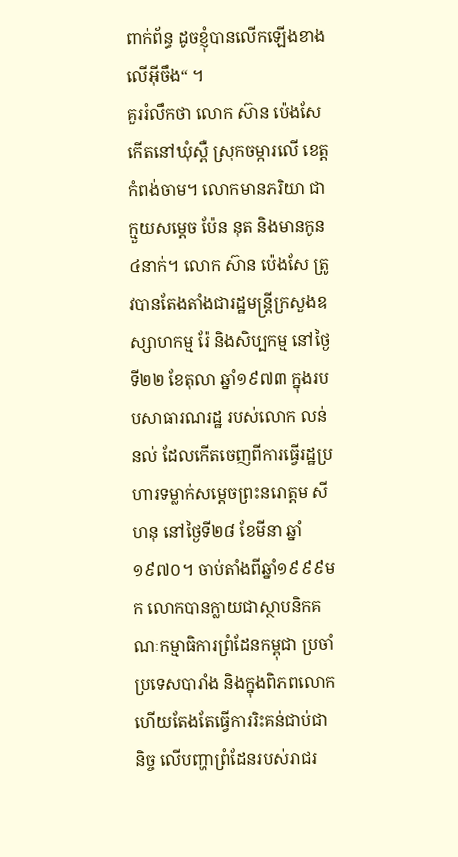ពាក់ព័ន្ធ ដូចខ្ញុំបានលើកឡើងខាងលើអ៊ីចឹង“ ។
គួររំលឹកថា លោក ស៊ាន ប៉េងសែ កើតនៅឃុំស្ពឺ ស្រុកចម្ការលើ ខេត្តកំពង់ចាម។ លោកមានភរិយា ជាក្មួយសម្តេច ប៉ែន នុត និងមានកូន ៤នាក់។ លោក ស៊ាន ប៉េងសែ ត្រូវបានតែងតាំងជារដ្ឋមន្រ្តីក្រសួងឧស្សាហកម្ម រ៉ែ និងសិប្បកម្ម នៅថ្ងៃទី២២ ខែតុលា ឆ្នាំ១៩៧៣ ក្នុងរបបសាធារណរដ្ឋ របស់លោក លន់ នល់ ដែលកើតចេញពីការធ្វើរដ្ឋប្រហារទម្លាក់សម្តេចព្រះនរោត្តម សីហនុ នៅថ្ងៃទី២៨ ខែមីនា ឆ្នាំ១៩៧០។ ចាប់តាំងពីឆ្នាំ១៩៩៩មក លោកបានក្លាយជាស្ថាបនិកគណៈកម្មាធិការព្រំដែនកម្ពុជា ប្រចាំប្រទេសបារាំង និងក្នុងពិភពលោក ហើយតែងតែធ្វើការរិះគន់ជាប់ជានិច្ច លើបញ្ហាព្រំដែនរបស់រាជរ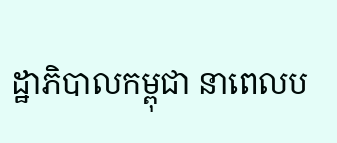ដ្ឋាភិបាលកម្ពុជា នាពេលប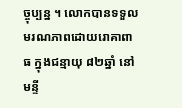ច្ចុប្បន្ន ។ លោកបានទទួលមរណភាពដោយរោគាពាធ ក្នុងជន្មាយុ ៨២ឆ្នាំ នៅមន្ទី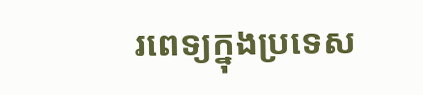រពេទ្យក្នុងប្រទេស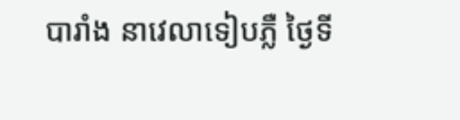បារាំង នាវេលាទៀបភ្លឺ ថ្ងៃទី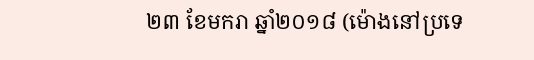២៣ ខែមករា ឆ្នាំ២០១៨ (ម៉ោងនៅប្រទេ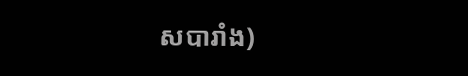សបារាំង)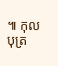៕ កុលបុត្រ